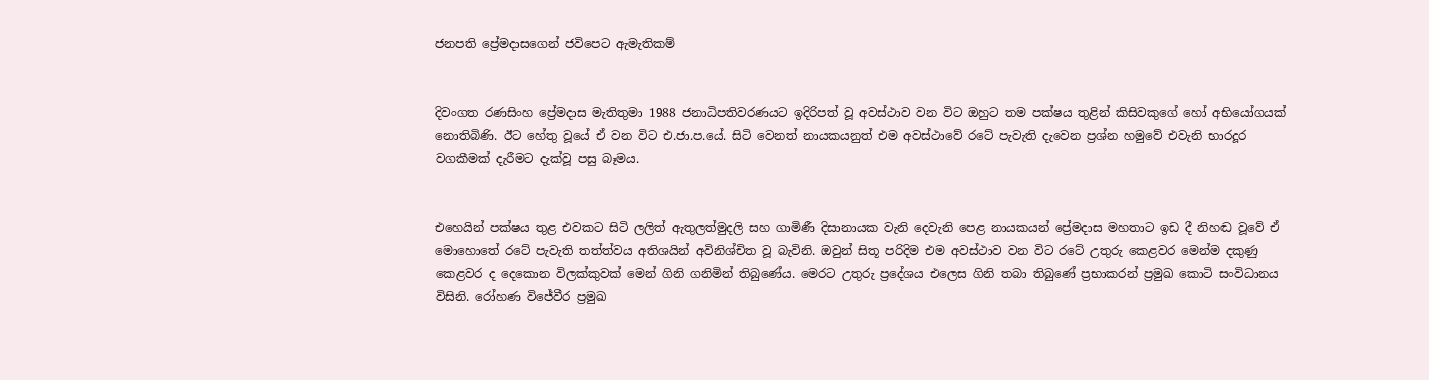ජනපති ප්‍රේමදාසගෙන් ජවිපෙට ඇමැතිකම්


දිවංගත රණසිංහ ප්‍රේමදාස මැතිතුමා 1988 ජනාධිපතිවරණයට ඉදිරිපත් වූ අවස්ථාව වන විට ඔහුට තම පක්ෂය තුළින් කිසිවකුගේ හෝ අභියෝගයක් නොතිබිණි. ඊට හේතු වූයේ ඒ වන විට එ.ජා.ප.යේ. සිටි වෙනත් නායකයනුත් එම අවස්ථාවේ රටේ පැවැති දැවෙන ප්‍රශ්න හමුවේ එවැනි භාරදූර වගකීමක් දැරීමට දැක්වූ පසු බෑමය.


එහෙයින් පක්ෂය තුළ එවකට සිටි ලලිත් ඇතුලත්මුදලි සහ ගාමිණී දිසානායක වැනි දෙවැනි පෙළ නායකයන් ප්‍රේමදාස මහතාට ඉඩ දී නිහඬ වූවේ ඒ මොහොතේ රටේ පැවැති තත්ත්වය අතිශයින් අවිනිශ්චිත වූ බැවිනි. ඔවුන් සිතූ පරිදිම එම අවස්ථාව වන විට රටේ උතුරු කෙළවර මෙන්ම දකුණු කෙළවර ද දෙකොන විලක්කුවක් මෙන් ගිනි ගනිමින් තිබුණේය. මෙරට උතුරු ප්‍රදේශය එලෙස ගිනි තබා තිබුණේ ප්‍රභාකරන් ප්‍රමුඛ කොටි සංවිධානය විසිනි. රෝහණ විජේවීර ප්‍රමුඛ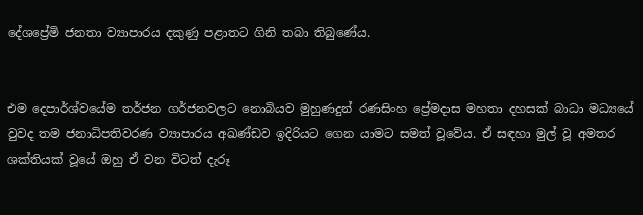දේශප්‍රේමි ජනතා ව්‍යාපාරය දකුණු පළාතට ගිනි තබා තිබුණේය.


එම දෙපාර්ශ්වයේම තර්ජන ගර්ජනවලට නොබියව මුහුණදුන් රණසිංහ ප්‍රේමදාස මහතා දහසක් බාධා මධ්‍යයේ වුවද තම ජනාධිපතිවරණ ව්‍යාපාරය අඛණ්ඩව ඉදිරියට ගෙන යාමට සමත් වූවේය. ඒ සඳහා මුල් වූ අමතර ශක්තියක් වූයේ ඔහු ඒ වන විටත් දැරූ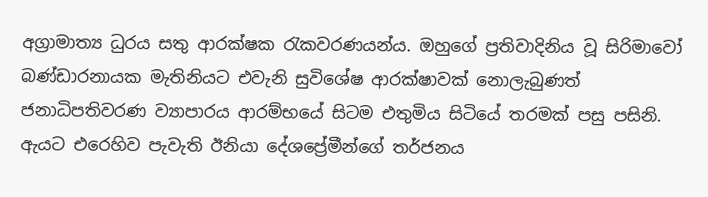අග්‍රාමාත්‍ය ධුරය සතු ආරක්ෂක රැකවරණයන්ය. ඔහුගේ ප්‍රතිවාදිනිය වූ සිරිමාවෝ බණ්ඩාරනායක මැතිනියට එවැනි සුවිශේෂ ආරක්ෂාවක් නොලැබුණත් ජනාධිපතිවරණ ව්‍යාපාරය ආරම්භයේ සිටම එතුමිය සිටියේ තරමක් පසු පසිනි. ඇයට එරෙහිව පැවැති ඊනියා දේශප්‍රේමීන්ගේ තර්ජනය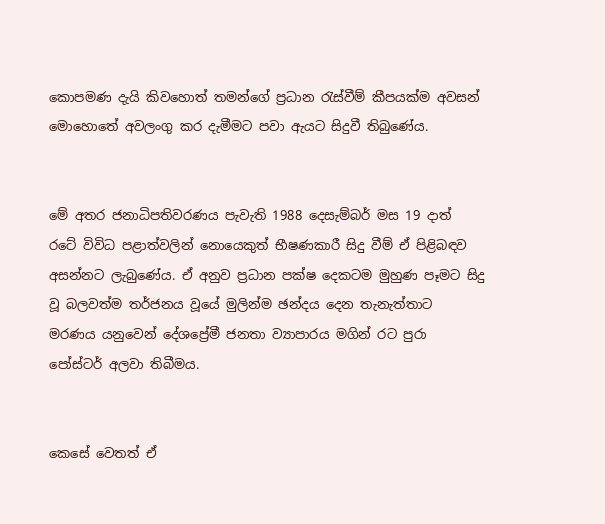කොපමණ දැයි කිවහොත් තමන්ගේ ප්‍රධාන රැස්වීම් කීපයක්ම අවසන් මොහොතේ අවලංගු කර දැමීමට පවා ඇයට සිදුවී තිබුණේය.


මේ අතර ජනාධිපතිවරණය පැවැති 1988 දෙසැම්බර් මස 19 දාත් රටේ විවිධ පළාත්වලින් නොයෙකුත් භීෂණකාරී සිදු වීම් ඒ පිළිබඳව අසන්නට ලැබුණේය. ඒ අනුව ප්‍රධාන පක්ෂ දෙකටම මුහුණ පෑමට සිදු වූ බලවත්ම තර්ජනය වූයේ මුලින්ම ඡන්දය දෙන තැනැත්තාට මරණය යනුවෙන් දේශප්‍රේමී ජනතා ව්‍යාපාරය මගින් රට පුරා පෝස්ටර් අලවා තිබීමය.


කෙසේ වෙතත් ඒ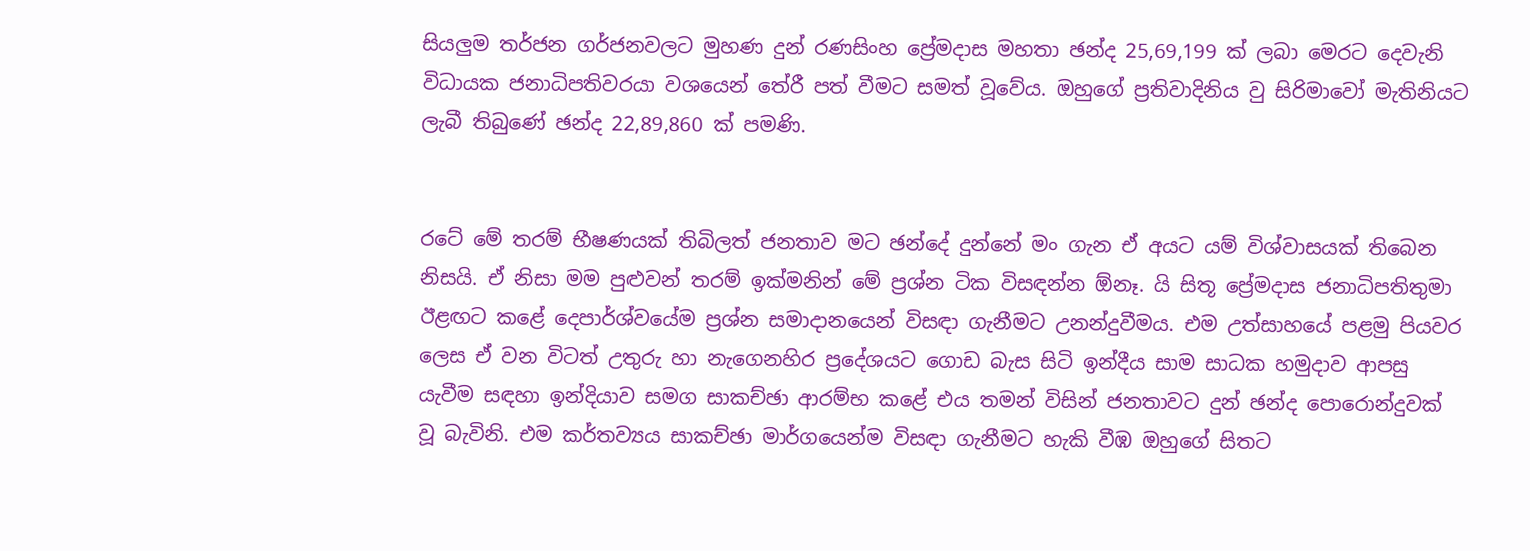සියලුම තර්ජන ගර්ජනවලට මුහණ දුන් රණසිංහ ප්‍රේමදාස මහතා ඡන්ද 25,69,199 ක් ලබා මෙරට දෙවැනි විධායක ජනාධිපතිවරයා වශයෙන් තේරී පත් වීමට සමත් වූවේය. ඔහුගේ ප්‍රතිවාදිනිය වු සිරිමාවෝ මැතිනියට ලැබී තිබුණේ ඡන්ද 22,89,860 ක් පමණි.


රටේ මේ තරම් භීෂණයක් තිබිලත් ජනතාව මට ඡන්දේ දුන්නේ මං ගැන ඒ අයට යම් විශ්වාසයක් තිබෙන නිසයි. ඒ නිසා මම පුළුවන් තරම් ඉක්මනින් මේ ප්‍රශ්න ටික විසඳන්න ඕනෑ. යි සිතූ ප්‍රේමදාස ජනාධිපතිතුමා ඊළඟට කළේ දෙපාර්ශ්වයේම ප්‍රශ්න සමාදානයෙන් විසඳා ගැනීමට උනන්දුවීමය. එම උත්සාහයේ පළමු පියවර ලෙස ඒ වන විටත් උතුරු හා නැගෙනහිර ප්‍රදේශයට ගොඩ බැස සිටි ඉන්දීය සාම සාධක හමුදාව ආපසු යැවීම සඳහා ඉන්දියාව සමග සාකච්ඡා ආරම්භ කළේ එය තමන් විසින් ජනතාවට දුන් ඡන්ද පොරොන්දුවක් වූ බැවිනි. එම කර්තව්‍යය සාකච්ඡා මාර්ගයෙන්ම විසඳා ගැනීමට හැකි වීඹ ඔහුගේ සිතට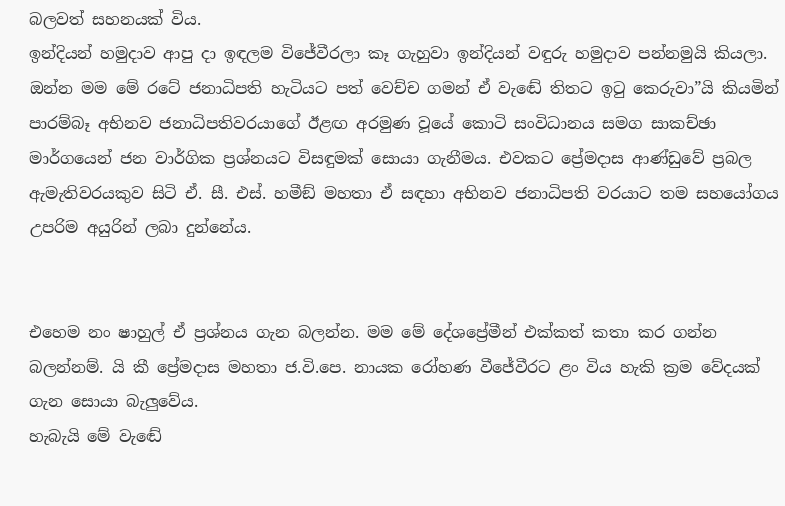බලවත් සහනයක් විය.
ඉන්දියන් හමුදාව ආපු දා ඉඳලම විජේවීරලා කෑ ගැහුවා ඉන්දියන් වඳුරු හමුදාව පන්නමුයි කියලා. ඔන්න මම මේ රටේ ජනාධිපති හැටියට පත් වෙච්ච ගමන් ඒ වැඬේ තිතට ඉටු කෙරුවා”යි කියමින් පාරම්බෑ අභිනව ජනාධිපතිවරයාගේ ඊළඟ අරමුණ වූයේ කොටි සංවිධානය සමග සාකච්ඡා මාර්ගයෙන් ජන වාර්ගික ප්‍රශ්නයට විසඳුමක් සොයා ගැනීමය. එවකට ප්‍රේමදාස ආණ්ඩුවේ ප්‍රබල ඇමැතිවරයකුව සිටි ඒ. සී. එස්. හමීඞ් මහතා ඒ සඳහා අභිනව ජනාධිපති වරයාට තම සහයෝගය උපරිම අයුරින් ලබා දුන්නේය.


එහෙම නං ෂාහුල් ඒ ප්‍රශ්නය ගැන බලන්න. මම මේ දේශප්‍රේමීන් එක්කත් කතා කර ගන්න බලන්නම්. යි කී ප්‍රේමදාස මහතා ජ.වි.පෙ. නායක රෝහණ වීජේවීරට ළං විය හැකි ක්‍රම වේදයක් ගැන සොයා බැලුවේය.
හැබැයි මේ වැඬේ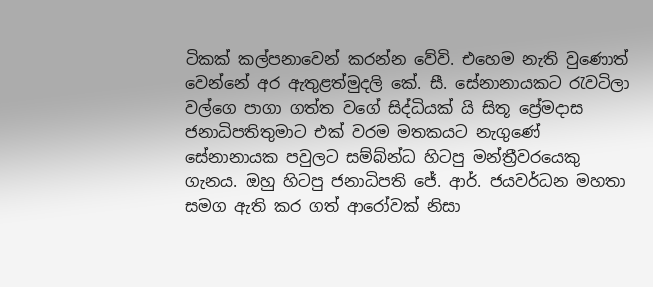ටිකක් කල්පනාවෙන් කරන්න වේවි. එහෙම නැති වුණොත් වෙන්නේ අර ඇතුළත්මුදලි කේ. සී. සේනානායකට රැවටිලා වල්ගෙ පාගා ගත්ත වගේ සිද්ධියක් යි සිතූ ප්‍රේමදාස ජනාධිපතිතුමාට එක් වරම මතකයට නැගුණේ සේනානායක පවුලට සම්බ්න්ධ හිටපු මන්ත්‍රීවරයෙකු ගැනය. ඔහු හිටපු ජනාධිපති ජේ. ආර්. ජයවර්ධන මහතා සමග ඇති කර ගත් ආරෝවක් නිසා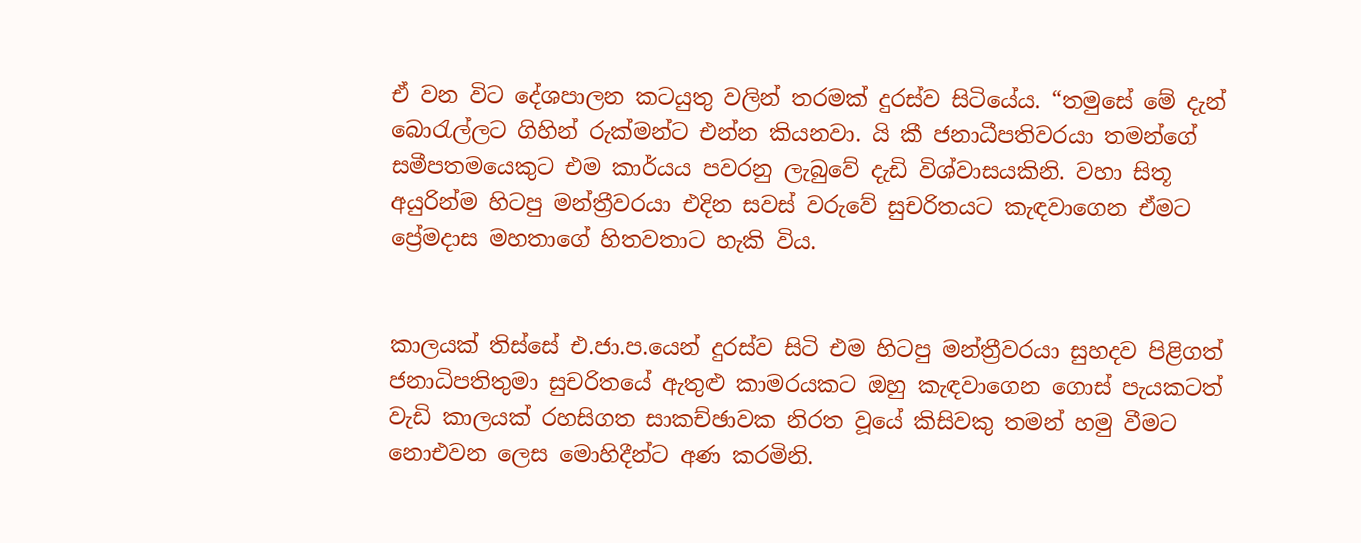ඒ වන විට දේශපාලන කටයුතු වලින් තරමක් දුරස්ව සිටියේය. “තමුසේ මේ දැන් බොරැල්ලට ගිහින් රුක්මන්ට එන්න කියනවා. යි කී ජනාධීපතිවරයා තමන්ගේ සමීපතමයෙකුට එම කාර්යය පවරනු ලැබුවේ දැඩි විශ්වාසයකිනි. වහා සිතූ අයුරින්ම හිටපු මන්ත්‍රීවරයා එදින සවස් වරුවේ සුචරිතයට කැඳවාගෙන ඒමට ප්‍රේමදාස මහතාගේ හිතවතාට හැකි විය.


කාලයක් තිස්සේ එ.ජා.ප.යෙන් දුරස්ව සිටි එම හිටපු මන්ත්‍රීවරයා සුහදව පිළිගත් ජනාධිපතිතුමා සුචරිතයේ ඇතුළු කාමරයකට ඔහු කැඳවාගෙන ගොස් පැයකටත් වැඩි කාලයක් රහසිගත සාකච්ඡාවක නිරත වූයේ කිසිවකු තමන් හමු වීමට නොඑවන ලෙස මොහිදීන්ට අණ කරමිනි.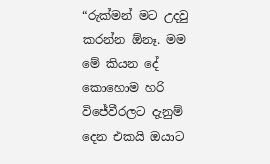“රුක්මන් මට උදවු කරන්න ඕනෑ. මම මේ කියන දේ කොහොම හරි විජේවීරලට දැනුම් දෙන එකයි ඔයාට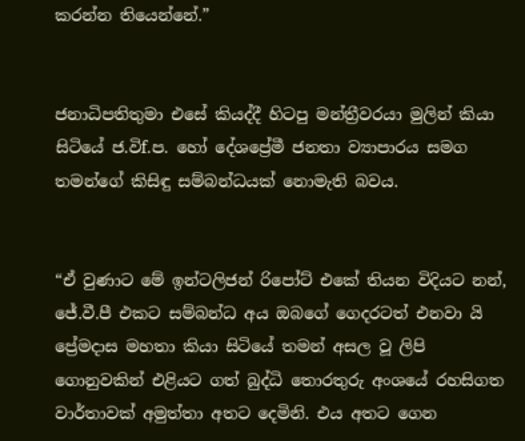කරන්න තියෙන්නේ.”


ජනාධිපතිතුමා එසේ කියද්දී හිටපු මන්ත්‍රීවරයා මුලින් කියා සිටියේ ජ.විf.ප. හෝ දේශප්‍රේමී ජනතා ව්‍යාපාරය සමග තමන්ගේ කිසිඳු සම්බන්ධයක් නොමැති බවය.


“ඒ වුණාට මේ ඉන්ටලිජන් රිපෝට් එකේ තියන විදියට නන්, ජේ.වී.පී එකට සම්බන්ධ අය ඔබගේ ගෙදරටත් එනවා යි ප්‍රේමදාස මහතා කියා සිටියේ තමන් අසල වූ ලිපි ගොනුවකින් එළියට ගත් බුද්ධි තොරතුරු අංශයේ රහසිගත වාර්තාවක් අමුත්තා අතට දෙමිනි. එය අතට ගෙන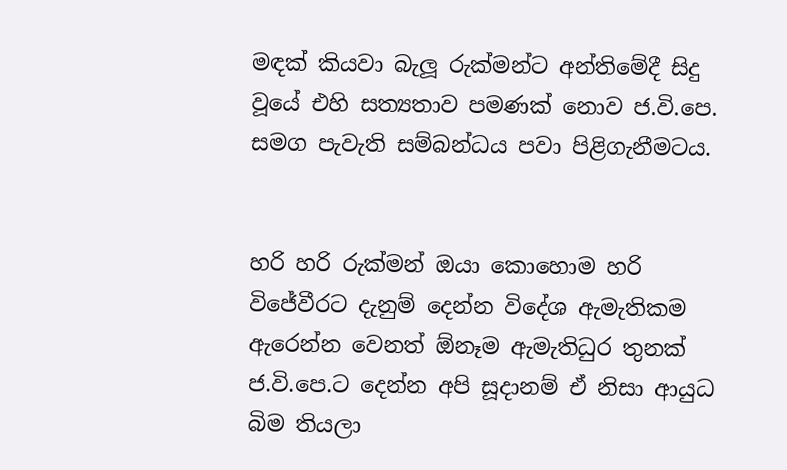මඳක් කියවා බැලූ රුක්මන්ට අන්තිමේදී සිදු වූයේ එහි සත්‍යතාව පමණක් නොව ජ.වි.පෙ. සමග පැවැති සම්බන්ධය පවා පිළිගැනීමටය.


හරි හරි රුක්මන් ඔයා කොහොම හරි විජේවීරට දැනුම් දෙන්න විදේශ ඇමැතිකම ඇරෙන්න වෙනත් ඕනෑම ඇමැතිධුර තුනක් ජ.වි.පෙ.ට දෙන්න අපි සූදානම් ඒ නිසා ආයුධ බිම තියලා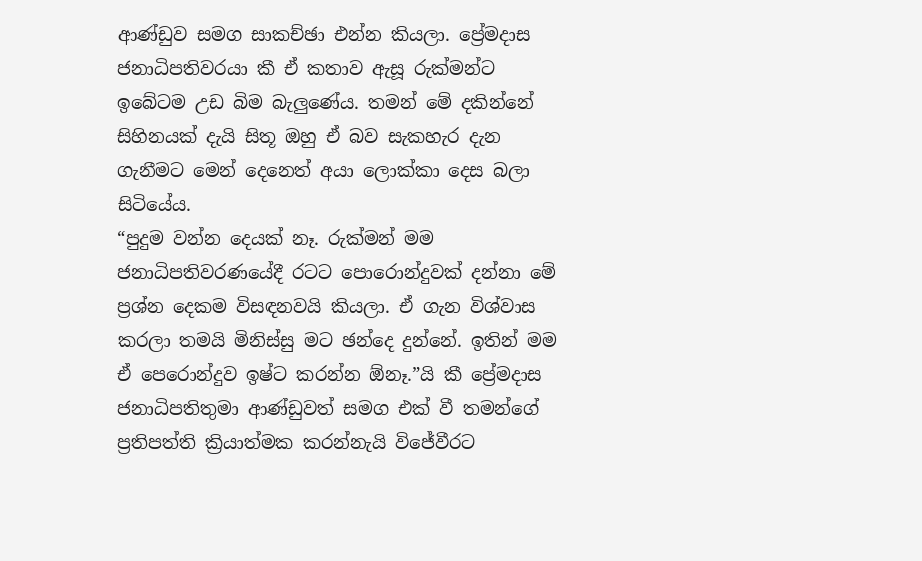ආණ්ඩුව සමග සාකච්ඡා එන්න කියලා. ප්‍රේමදාස ජනාධිපතිවරයා කී ඒ කතාව ඇසූ රුක්මන්ට ඉබේටම උඩ බිම බැලුණේය. තමන් මේ දකින්නේ සිහිනයක් දැයි සිතූ ඔහු ඒ බව සැකහැර දැන ගැනීමට මෙන් දෙනෙත් අයා ලොක්කා දෙස බලා සිටියේය.
“පුදුම වන්න දෙයක් නෑ. රුක්මන් මම ජනාධිපතිවරණයේදී රටට පොරොන්දුවක් දන්නා මේ ප්‍රශ්න දෙකම විසඳනවයි කියලා. ඒ ගැන විශ්වාස කරලා තමයි මිනිස්සු මට ඡන්දෙ දුන්නේ. ඉතින් මම ඒ පෙරොන්දුව ඉෂ්ට කරන්න ඕනෑ.”යි කී ප්‍රේමදාස ජනාධිපතිතුමා ආණ්ඩුවත් සමග එක් වී තමන්ගේ ප්‍රතිපත්ති ක්‍රියාත්මක කරන්නැයි විජේවීරට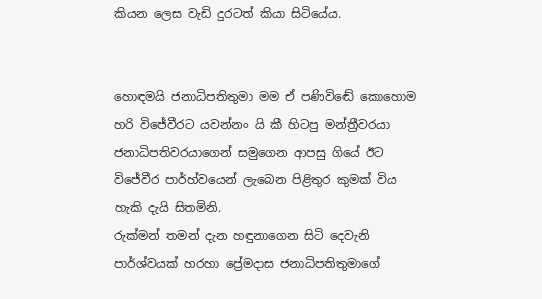කියන ලෙස වැඩි දුරටත් කියා සිටියේය.


හොඳමයි ජනාධිපතිතුමා මම ඒ පණිවිඬේ කොහොම හරි විජේවීරට යවන්නං යි කී හිටපු මන්ත්‍රීවරයා ජනාධිපතිවරයාගෙන් සමුගෙන ආපසු ගියේ ඊට විජේවීර පාර්හ්වයෙන් ලැබෙන පිළිතුර කුමක් විය හැකි දැයි සිතමිනි.
රුක්මන් තමන් දැන හඳුනාගෙන සිටි දෙවැනි පාර්ශ්වයක් හරහා ප්‍රේමදාස ජනාධිපතිතුමාගේ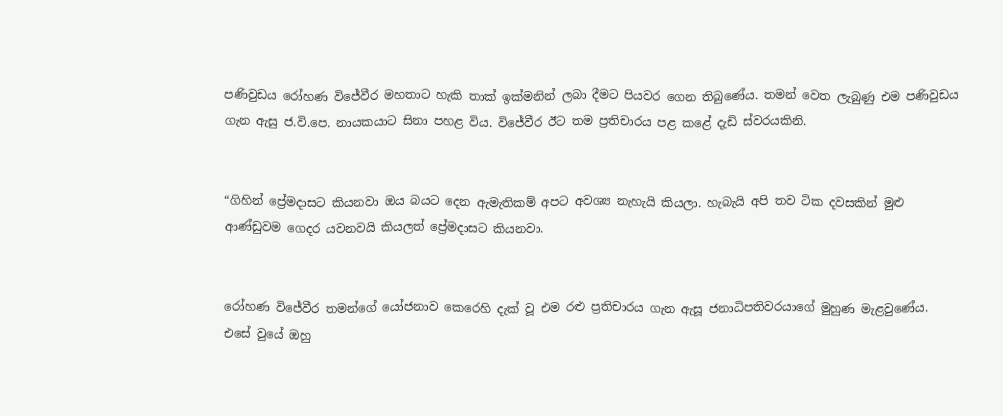පණිවුඩය රෝහණ විජේවීර මහතාට හැකි තාක් ඉක්මනින් ලබා දීමට පියවර ගෙන තිබුණේය. තමන් වෙත ලැබුණු එම පණිවුඩය ගැන ඇසු ජ.වි.පෙ. නායකයාට සිනා පහළ විය. විජේවීර ඊට තම ප්‍රතිචාරය පළ කළේ දැඩි ස්වරයකිනි.


“ගිහින් ප්‍රේමදාසට කියනවා ඔය බයට දෙන ඇමැතිකම් අපට අවශ්‍ය නැහැයි කියලා. හැබැයි අපි තව ටික දවසකින් මුළු ආණ්ඩුවම ගෙදර යවනවයි කියලත් ප්‍රේමදාසට කියනවා.


රෝහණ විජේවීර තමන්ගේ යෝජනාව කෙරෙහි දැක් වූ එම රළු ප්‍රතිචාරය ගැන ඇසූ ජනාධිපතිවරයාගේ මුහුණ මැළවුණේය. එසේ වුයේ ඔහු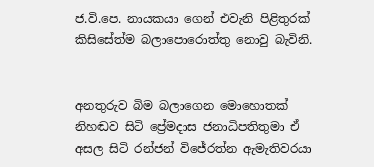ජ.වි.පෙ. නායකයා ගෙන් එවැනි පිළිතුරක් කිසිසේත්ම බලාපොරොත්තු නොවු බැවිනි.


අනතුරුව බිම බලාගෙන මොහොතක් නිහඬව සිටි ප්‍රේමදාස ජනාධිපතිතුමා ඒ අසල සිටි රන්ජන් විජේරත්න ඇමැතිවරයා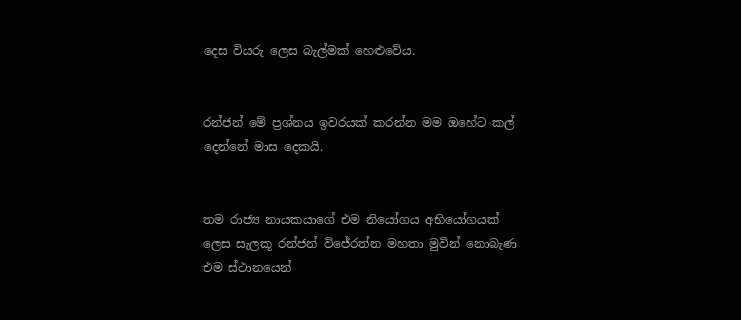දෙස වියරු ලෙස බැල්මක් හෙළුවේය.


රන්ජන් මේ ප්‍රශ්නය ඉවරයක් කරන්න මම ඔහේට කල් දෙන්නේ මාස දෙකයි.


තම රාජ්‍ය නායකයාගේ එම නියෝගය අභියෝගයක් ලෙස සැලකූ රන්ජන් විජේරත්න මහතා මුවින් නොබැණ එම ස්ථානයෙන්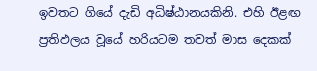ඉවතට ගියේ දැඩි අධිෂ්ඨානයකිනි. එහි ඊළඟ ප්‍රතිඵලය වූයේ හරියටම තවත් මාස දෙකක්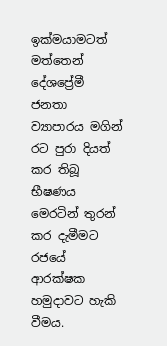ඉක්මයාමටත් මත්තෙන් දේශප්‍රේමී ජනතා ව්‍යාපාරය මගින් රට පුරා දියත් කර තිබූ භීෂණය මෙරටින් තුරන් කර දැමීමට රජයේ ආරක්ෂක හමුදාවට හැකි වීමය.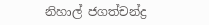නිහාල් ජගත්චන්ද්‍ර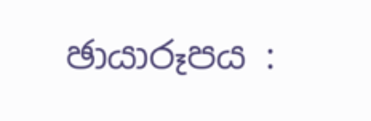ඡායාරූපය :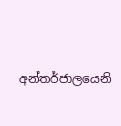අන්තර්ජාලයෙනි